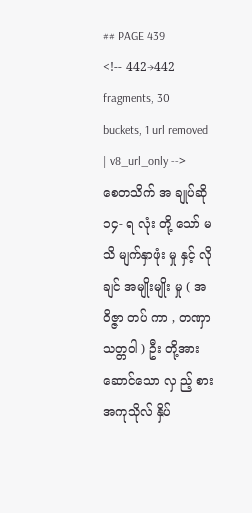## PAGE 439
<!-- 442→442 fragments, 30 buckets, 1 url removed | v8_url_only -->
စေတသိက် အ ချုပ်ဆို ၁၄- ရ လုံး တို့ သော် မသိ မျက်နှာဖုံး မှု နှင့် လိုချင် အမျိုးမျိုး မှု ( အဝိဇ္ဇာ တပ် ကာ , တဏှာ သတ္တဝါ ) ဦး တို့အား ဆောင်သော လှ ည့် စား အကုသိုလ် နှိပ်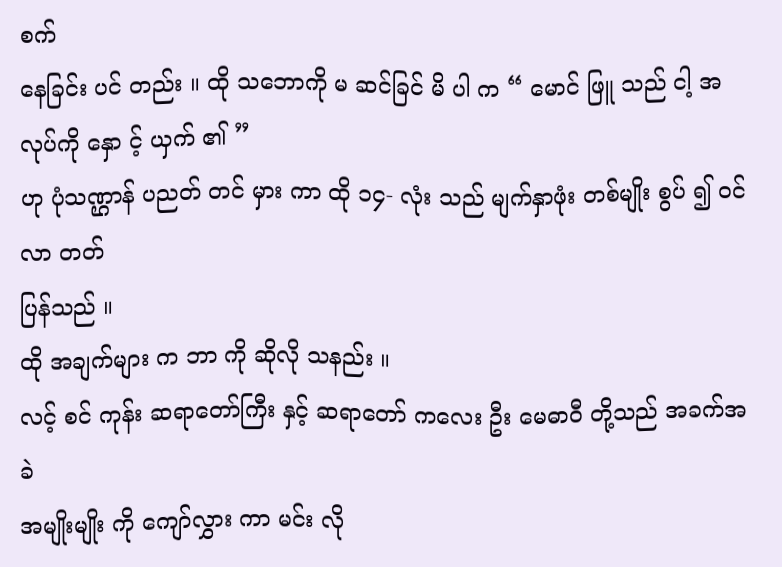စက်
နေခြင်း ပင် တည်း ။ ထို သဘောကို မ ဆင်ခြင် မိ ပါ က “ မောင် ဖြူ သည် ငါ့ အလုပ်ကို နှော င့် ယှက် ၏ ”
ဟု ပုံသဏ္ဌာန် ပညတ် တင် မှား ကာ ထို ၁၄- လုံး သည် မျက်နှာဖုံး တစ်မျိုး စွပ် ၍ ဝင်လာ တတ်
ပြန်သည် ။
ထို အချက်များ က ဘာ ကို ဆိုလို သနည်း ။
လင့် စင် ကုန်း ဆရာတော်ကြီး နှင့် ဆရာတော် ကလေး ဦး မေဓာဝီ တို့သည် အခက်အခဲ
အမျိုးမျိုး ကို ကျော်လွှား ကာ မင်း လို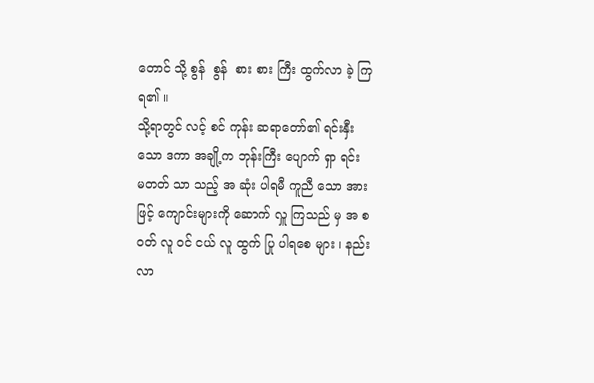တောင် သို့ စွန်  စွန်  စား စား ကြီး ထွက်လာ ခဲ့ ကြ ရ၏ ။
သို့ရာတွင် လင့် စင် ကုန်း ဆရာတော်၏ ရင်းနှီးသော ဒကာ အချို့က ဘုန်းကြီး ပျောက် ရှာ ရင်း
မတတ် သာ သည့် အ ဆုံး ပါရမီ ကူညီ သော အား ဖြင့် ကျောင်းများကို ဆောက် လှူ ကြသည် မှ အ စ
ဝတ် လူ ဝင် ငယ် လူ ထွက် ပြု ပါရစေ များ ၊ နည်း လာ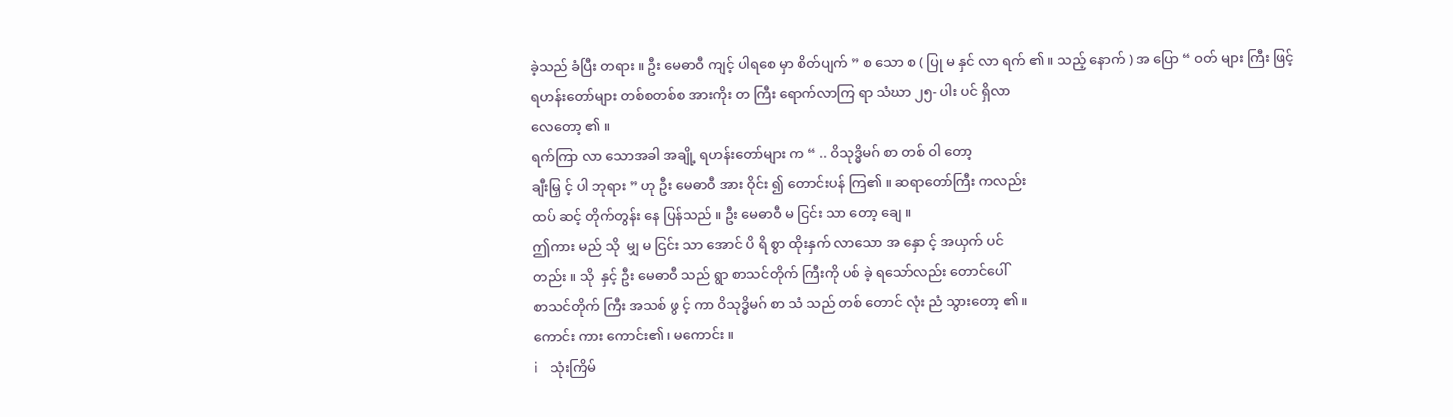ခဲ့သည် ခံပြီး တရား ။ ဦး မေဓာဝီ ကျင့် ပါရစေ မှာ စိတ်ပျက် ” စ သော စ ( ပြု မ နှင် လာ ရက် ၏ ။ သည့် နောက် ) အ ပြော “ ဝတ် များ ကြီး ဖြင့်
ရဟန်းတော်များ တစ်စတစ်စ အားကိုး တ ကြီး ရောက်လာကြ ရာ သံဃာ ၂၅- ပါး ပင် ရှိလာ
လေတော့ ၏ ။
ရက်ကြာ လာ သောအခါ အချို့ ရဟန်းတော်များ က “ .. ဝိသုဒ္ဓိမဂ် စာ တစ် ဝါ တော့
ချီးမြှ င့် ပါ ဘုရား ” ဟု ဦး မေဓာဝီ အား ဝိုင်း ၍ တောင်းပန် ကြ၏ ။ ဆရာတော်ကြီး ကလည်း
ထပ် ဆင့် တိုက်တွန်း နေ ပြန်သည် ။ ဦး မေဓာဝီ မ ငြင်း သာ တော့ ချေ ။
ဤကား မည် သို  မျှ မ ငြင်း သာ အောင် ပိ ရိ စွာ ထိုးနှက် လာသော အ နှော င့် အယှက် ပင်
တည်း ။ သို  နှင့် ဦး မေဓာဝီ သည် ရွာ စာသင်တိုက် ကြီးကို ပစ် ခဲ့ ရသော်လည်း တောင်ပေါ်
စာသင်တိုက် ကြီး အသစ် ဖွ င့် ကာ ဝိသုဒ္ဓိမဂ် စာ သံ သည် တစ် တောင် လုံး ညံ သွားတော့ ၏ ။
ကောင်း ကား ကောင်း၏ ၊ မကောင်း ။
i    သုံးကြိမ်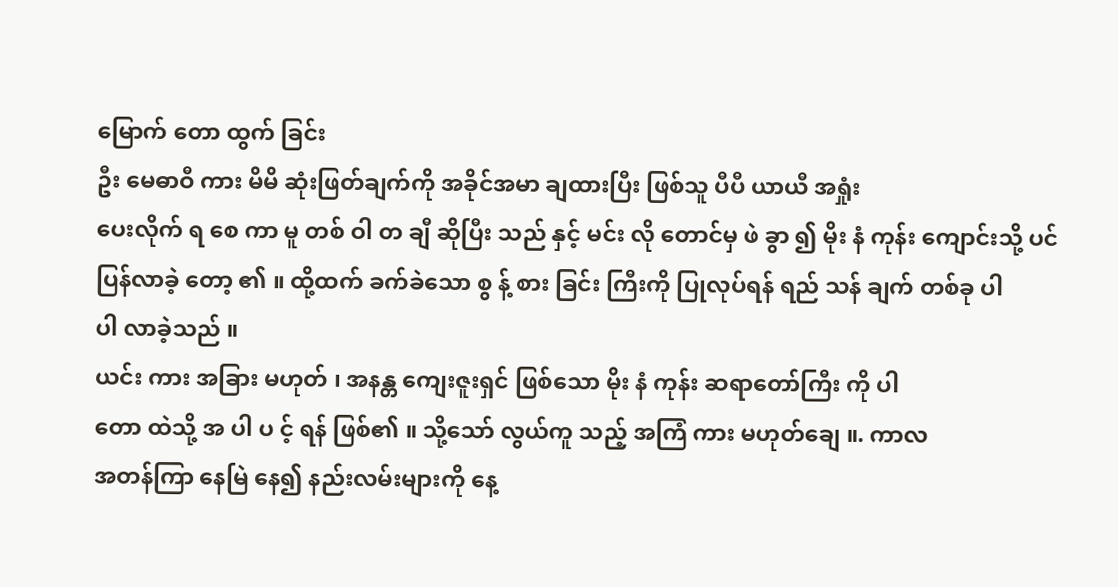မြောက် တော ထွက် ခြင်း
ဦး မေဓာဝီ ကား မိမိ ဆုံးဖြတ်ချက်ကို အခိုင်အမာ ချထားပြီး ဖြစ်သူ ပီပီ ယာယီ အရှုံး
ပေးလိုက် ရ စေ ကာ မူ တစ် ဝါ တ ချီ ဆိုပြီး သည် နှင့် မင်း လို တောင်မှ ဖဲ ခွာ ၍ မိုး နံ ကုန်း ကျောင်းသို့ ပင်
ပြန်လာခဲ့ တော့ ၏ ။ ထို့ထက် ခက်ခဲသော စွ န့် စား ခြင်း ကြီးကို ပြုလုပ်ရန် ရည် သန် ချက် တစ်ခု ပါ
ပါ လာခဲ့သည် ။
ယင်း ကား အခြား မဟုတ် ၊ အနန္တ ကျေးဇူးရှင် ဖြစ်သော မိုး နံ ကုန်း ဆရာတော်ကြီး ကို ပါ
တော ထဲသို့ အ ပါ ပ င့် ရန် ဖြစ်၏ ။ သို့သော် လွယ်ကူ သည့် အကြံ ကား မဟုတ်ချေ ။. ကာလ
အတန်ကြာ နေမြဲ နေ၍ နည်းလမ်းများကို နေ့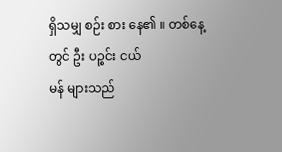ရှိသမျှ စဉ်း စား နေ၏ ။ တစ်နေ့တွင် ဦး ပဉ္စင်း ငယ်
မန် များသည်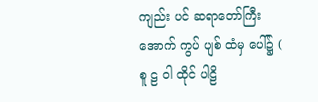ကျည်း ပင် ဆရာတော်ကြီး အောက် ကွပ် ပျစ် ထံမှ ပေါ်၌ ( စူ ဠ ဝါ ထိုင် ပါဠိ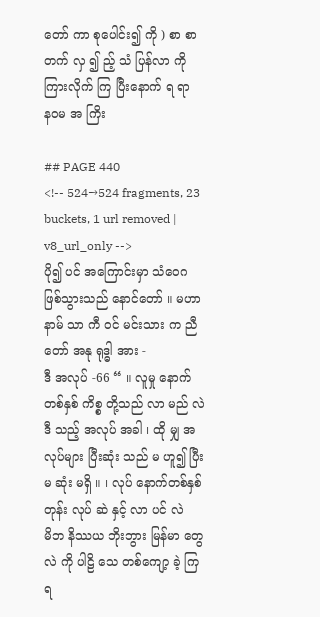တော် ကာ စုပေါင်း၍ ကို ) စာ စာ တက် လှ ၍ ည့် သံ ပြန်လာ ကို ကြားလိုက် ကြ ပြီးနောက် ရ ရာ
နဝမ အ ကြိး

## PAGE 440
<!-- 524→524 fragments, 23 buckets, 1 url removed | v8_url_only -->
ပို၍ ပင် အကြောင်းမှာ သံဝေဂ ဖြစ်သွားသည် နောင်တော် ။ မဟာ နာမ် သာ ကီ ဝင် မင်းသား က ညီတော် အနု ရုဒ္ဓါ အား -
ဒီ အလုပ် -66 “ ။ လူမှု နောက်တစ်နှစ် ကိစ္စ တို့သည် လာ မည် လဲ ဒီ သည့် အလုပ် အခါ ၊ ထို မျှ အလုပ်များ ပြီးဆုံး သည် မ ဟူ၍ ပြီး မ ဆုံး မရှိ ။ ၊ လုပ် နောက်တစ်နှစ် တုန်း လုပ် ဆဲ နှင့် လာ ပင် လဲ
မိဘ နိဿယ ဘိုးဘွား မြန်မာ တွေလဲ ကို ပါဠိ သေ တစ်ကျော့ ခဲ့ ကြ ရ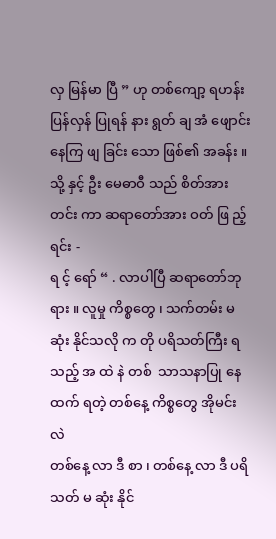လှ မြန်မာ ပြီ ” ဟု တစ်ကျော့ ရဟန်း ပြန်လှန် ပြုရန် နား ရွတ် ချ အံ ဖျောင်း နေကြ ဖျ ခြင်း သော ဖြစ်၏ အခန်း ။
သို့ နှင့် ဦး မေဓာဝီ သည် စိတ်အား တင်း ကာ ဆရာတော်အား ဝတ် ဖြ ည့် ရင်း -
ရ င့် ရော် “ . လာပါပြီ ဆရာတော်ဘုရား ။ လူမှု ကိစ္စတွေ ၊ သက်တမ်း မ ဆုံး နိုင်သလို က တို ပရိသတ်ကြီး ရ သည့် အ ထဲ နဲ တစ်  သာသနာပြု နေ  ထက် ရတဲ့ တစ်နေ့ ကိစ္စတွေ အိုမင်း လဲ
တစ်နေ့ လာ ဒီ စာ ၊ တစ်နေ့ လာ ဒီ ပရိသတ် မ ဆုံး နိုင်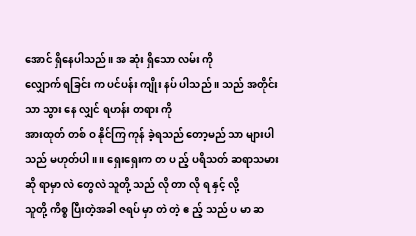အောင် ရှိနေပါသည် ။ အ ဆုံး ရှိသော လမ်း ကို
လျှောက် ရခြင်း က ပင်ပန်း ကျိုး နပ် ပါသည် ။ သည် အတိုင်း သာ သွား နေ လျှင် ရဟန်း တရား ကို
အားထုတ် တစ် ဝ နိုင်ကြ ကုန် ခဲ့ရသည် တော့မည် သာ များပါသည် မဟုတ်ပါ ။ ။ ရှေးရှေးက တ ပ ည့် ပရိသတ် ဆရာသမား ဆို ရာမှာ လဲ တွေလဲ သူတို့ သည် လို တာ လို ရ နှင့် လို့
သူတို့ ကိစ္စ ပြီးတဲ့အခါ ဇရပ် မှာ တဲ တဲ့ ဧ ည့် သည် ပ မာ ဆ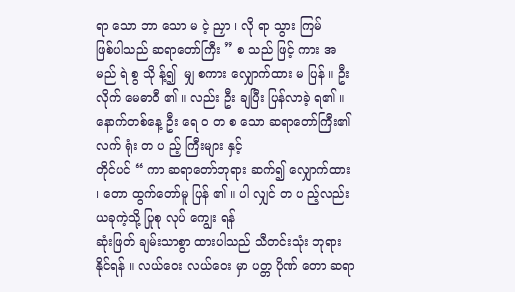ရာ သော ဘာ သော မ ငဲ့ ညှာ ၊ လို ရာ သွား ကြမ်
ဖြစ်ပါသည် ဆရာတော်ကြီး ” စ သည် ဖြင့် ကား အ မည် ရဲ စွ သို န့်၍  မျှ စကား လျှောက်ထား မ ပြန် ။ ဦး လိုက် မေဓာဝီ ၏ ။ လည်း ဦး ချပြီး ပြန်လာခဲ့ ရ၏ ။
နောက်တစ်နေ့ ဦး ရေ ဝ တ စ သော ဆရာတော်ကြီး၏ လက် ရုံး တ ပ ည့် ကြီးများ နှင့်
တိုင်ပင် “ ကာ ဆရာတော်ဘုရား ဆက်၍ လျှောက်ထား ၊ တော ထွက်တော်မူ ပြန် ၏ ။ ပါ လျှင် တ ပ ည့်လည်း ယခုကဲ့သို့ ပြုစု လုပ် ကျွေး ရန်
ဆုံးဖြတ် ချမ်းသာစွာ ထားပါသည် သီတင်းသုံး ဘုရား နိုင်ရန် ။ လယ်ဝေး လယ်ဝေး မှာ ပတ္တ ပိုဏ် တော ဆရာ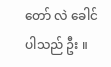တော် လဲ ခေါင် ပါသည် ဦး ။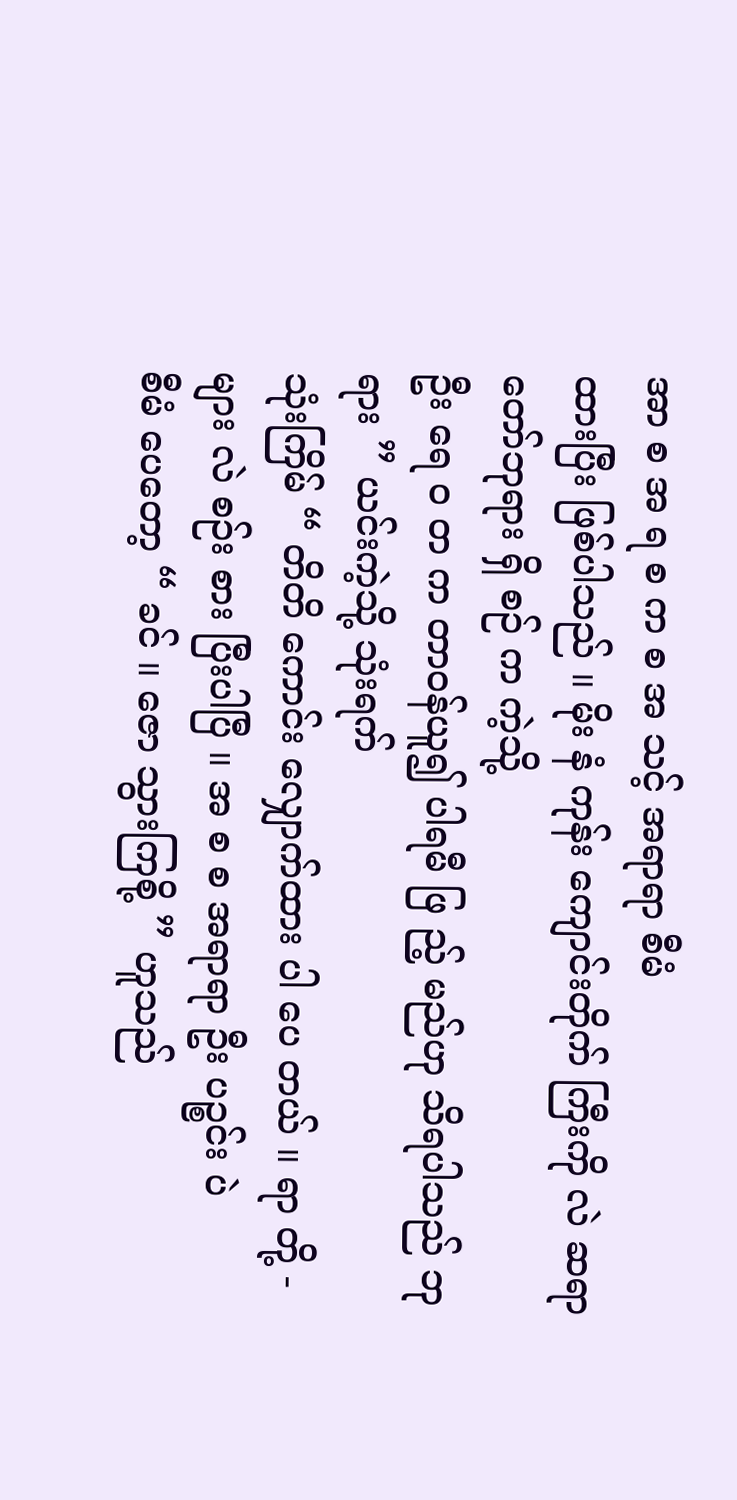အာ စ အ ရ စ က စ အ သင့် အရာရာ စီမံ
ထားပြီး ဖြစ်ပါသည် ။ မိုး နံ ကုန်း ကျောင်းတိုက် ကြီးကို လဲ ဆရာတော်ဘုရား ရှိ စဉ် က ကဲ့သို့
ဦး ရေ ဝ တ က တာဝန်ယူ၍ ပါရမီ ဖြ ည့် မည်ဟု သိရပါသည် ဘုရား ” ယင်းကဲ့သို့ သုံးရက်
သုံးကြိမ် “ တိတိ ကောင်း လျှောက်ထား ပါ ပေ တယ် ။ ရာ တို့ - များ လဲ စဉ်း စား ပြီးပါပြီ ။ အ စ စ အရာရာ ဦး ပဉ္စင်း ပဲ
စီမံ ပေတော့ “ ခင် ။ ဇော သွားကြစို့ ” ဟူသည်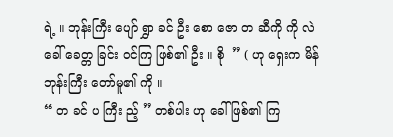ရဲ့ ။ ဘုန်းကြီး ပျော် ရွှာ ခင် ဦး စော ဇော တ ဆီကို ကို လဲ ခေါ် ခေတ္တ ခြင်း ဝင်ကြ ဖြစ်၏ ဦး ။ စို  ” ( ဟု ရှေးက မိန်  ဘုန်းကြီး တော်မူ၏ ကို ။
“ တ ခင် ပ ကြီး ည့် ” တစ်ပါး ဟု ခေါ် ဖြစ်၏ ကြ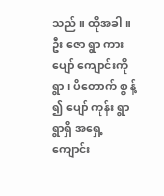သည် ။ ထိုအခါ ။ ဦး ဇော ရွာ ကား ပျော် ကျောင်းကို ရွာ ၊ ပိတောက် စွ န့် ၍ ပျော် ကုန်း ရွာ ရွာရှိ အရှေ့ ကျောင်း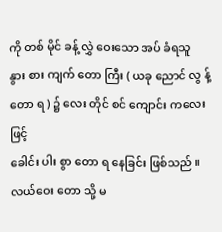ကို တစ် မိုင် ခန့် လွှဲ ဝေးသော အပ် ခံရသူ
နွား စား ကျက် တော ကြီး ( ယခု ညောင် လွ န့် တော ရ ) ၌ လေး တိုင် စင် ကျောင်း ကလေး ဖြင့်
ခေါင်း ပါး စွာ တော ရ နေခြင်း ဖြစ်သည် ။ လယ်ဝေး တော သို့ မ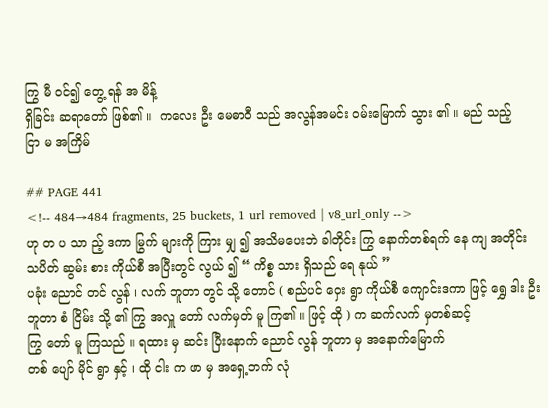ကြွ မီ ဝင်၍ တွေ့ ရန် အ မိန့်
ရှိခြင်း ဆရာတော် ဖြစ်၏ ။  ကလေး ဦး မေဓာဝီ သည် အလွန်အမင်း ဝမ်းမြောက် သွား ၏ ။ မည် သည့်
ငြာ မ အကြိမ်

## PAGE 441
<!-- 484→484 fragments, 25 buckets, 1 url removed | v8_url_only -->
ဟု တ ပ သာ ည့် ဒကာ မြွက် များကို ကြား မျှ ၍ အသိမပေးဘဲ ခါတိုင်း ကြွ နောက်တစ်ရက် နေ ကျ အတိုင်း သပိတ် ဆွမ်း စား ကိုယ်စီ အပြီးတွင် လွယ် ၍ “ ကိစ္စ သား ရှိသည် ရေ နုယ် ”
ပခုံး ညောင် တင် လွန် ၊ လက် ဘူတာ တွင် သို့ တောင် ( စည်ပင် ဝှေး ရွာ ကိုယ်စီ ကျောင်းဒကာ ဖြင့် ရွှေ ဒါး ဦး ဘူတာ စံ ငြိမ်း သို့ ၏ ကြွ အလှူ တော် လက်မှတ် မူ ကြ၏ ။ ဖြင့် ထို ) က ဆက်လက် မှတစ်ဆင့်
ကြွ တော် မူ ကြသည် ။ ရထား မှ ဆင်း ပြီးနောက် ညောင် လွန် ဘူတာ မှ အနောက်မြောက်
တစ် ပျော် မိုင် ရွာ နှင့် ၊ ထို ငါး က ဖာ မှ အရှေ့ဘက် လုံ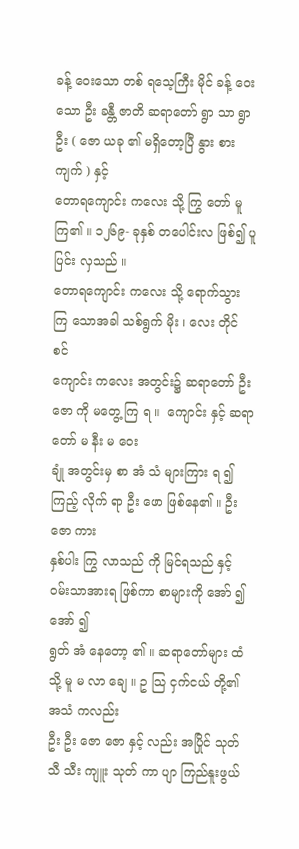ခန့် ဝေးသော တစ် ရသေ့ကြီး မိုင် ခန့် ဝေးသော ဦး ခန္တီ ဇာတိ ဆရာတော် ရွာ သာ ရွာ ဦး ( ဇော ယခု ၏ မရှိတော့ပြီ နွား စား ကျက် ) နှင့်
တောရကျောင်း ကလေး သို့ ကြွ တော် မူ ကြ၏ ။ ၁၂၆၉- ခုနှစ် တပေါင်းလ ဖြစ်၍ ပူ ပြင်း လှသည် ။
တောရကျောင်း ကလေး သို့ ရောက်သွား ကြ သောအခါ သစ်ရွက် မိုး ၊ လေး တိုင် စင်
ကျောင်း ကလေး အတွင်း၌ ဆရာတော် ဦး ဇော ကို မတွေ့ ကြ ရ ။  ကျောင်း နှင့် ဆရာတော် မ နီး မ ဝေး
ချုံ အတွင်းမှ စာ အံ သံ များကြား ရ ၍ ကြည့် လိုက် ရာ ဦး ဖော ဖြစ်နေ၏ ။ ဦး ဇော ကား
နှစ်ပါး ကြွ လာသည် ကို မြင်ရသည် နှင့် ဝမ်းသာအားရ ဖြစ်ကာ စာများကို အော် ၍ အော် ၍
ရွတ် အံ နေတော့ ၏ ။ ဆရာတော်များ ထံသို့ မူ မ လာ ချေ ။ ဥ သြ ငှက်ငယ် တို့၏ အသံ ကလည်း
ဦး ဦး ဇော ဇော နှင့် လည်း အပြိုင် သုတ် သီ သီး ကျူး သုတ် ကာ ပျာ ကြည်နူးဖွယ်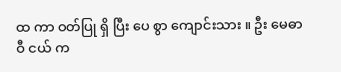ထ ကာ ဝတ်ပြု ရှိ ပြီး ပေ စွာ ကျောင်းသား ။ ဦး မေဓာဝီ ငယ် က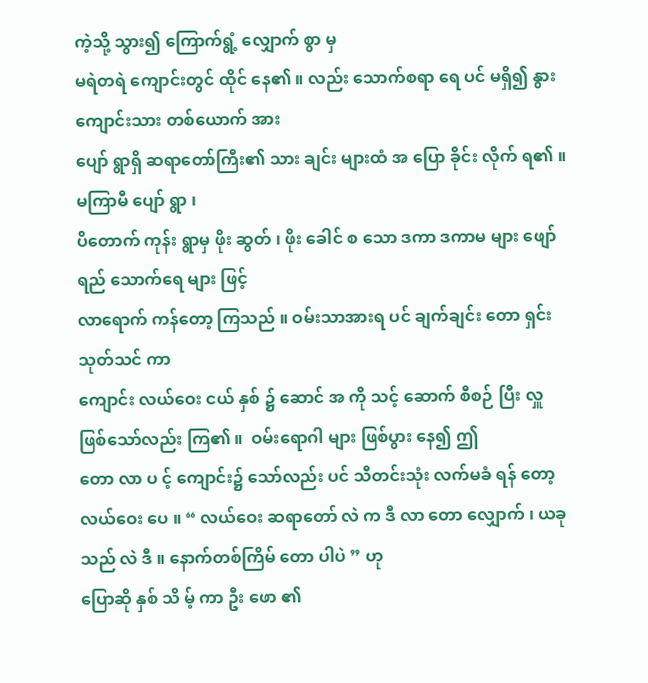ကဲ့သို့ သွား၍ ကြောက်ရွံ့ လျှောက် စွာ မှ
မရဲတရဲ ကျောင်းတွင် ထိုင် နေ၏ ။ လည်း သောက်စရာ ရေ ပင် မရှိ၍ နွားကျောင်းသား တစ်ယောက် အား
ပျော် ရွာရှိ ဆရာတော်ကြီး၏ သား ချင်း များထံ အ ပြော ခိုင်း လိုက် ရ၏ ။ မကြာမီ ပျော် ရွာ ၊
ပိတောက် ကုန်း ရွာမှ ဖိုး ဆွတ် ၊ ဖိုး ခေါင် စ သော ဒကာ ဒကာမ များ ဖျော်ရည် သောက်ရေ များ ဖြင့်
လာရောက် ကန်တော့ ကြသည် ။ ဝမ်းသာအားရ ပင် ချက်ချင်း တော ရှင်း သုတ်သင် ကာ
ကျောင်း လယ်ဝေး ငယ် နှစ် ၌ ဆောင် အ ကို သင့် ဆောက် စီစဉ် ပြီး လှူ ဖြစ်သော်လည်း ကြ၏ ။  ဝမ်းရောဂါ များ ဖြစ်ပွား နေ၍ ဤ
တော လာ ပ င့် ကျောင်း၌ သော်လည်း ပင် သီတင်းသုံး လက်မခံ ရန် တော့ လယ်ဝေး ပေ ။ “ လယ်ဝေး ဆရာတော် လဲ က ဒီ လာ တော လျှောက် ၊ ယခု သည် လဲ ဒီ ။ နောက်တစ်ကြိမ် တော ပါပဲ ” ဟု
ပြောဆို နှစ် သိ မ့် ကာ ဦး ဖော ၏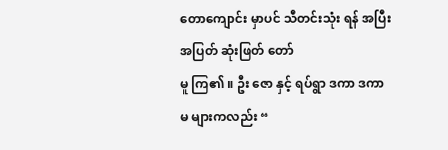တောကျောင်း မှာပင် သီတင်းသုံး ရန် အပြီးအပြတ် ဆုံးဖြတ် တော်
မူ ကြ၏ ။ ဦး ဇော နှင့် ရပ်ရွာ ဒကာ ဒကာမ များကလည်း “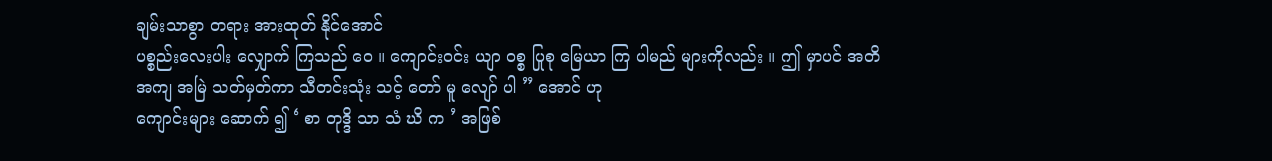ချမ်းသာစွာ တရား အားထုတ် နိုင်အောင်
ပစ္စည်းလေးပါး လျှောက် ကြသည် ဝေ ။ ကျောင်းဝင်း ယျာ ဝစ္စ ပြုစု မြေယာ ကြ ပါမည် များကိုလည်း ။ ဤ မှာပင် အတိအကျ အမြဲ သတ်မှတ်ကာ သီတင်းသုံး သင့် တော် မူ လျော် ပါ ” အောင် ဟု
ကျောင်းများ ဆောက် ၍ ‘ စာ တုဒ္ဒိ သာ သံ ဃိ က ’ အဖြစ်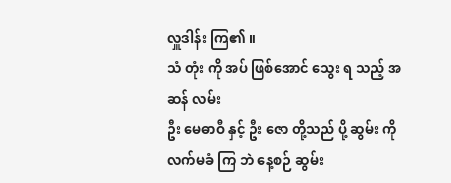လှူဒါန်း ကြ၏ ။
သံ တုံး ကို အပ် ဖြစ်အောင် သွေး ရ သည့် အ ဆန် လမ်း
ဦး မေဓာဝီ နှင့် ဦး ဇော တို့သည် ပို့ ဆွမ်း ကို လက်မခံ ကြ ဘဲ နေ့စဉ် ဆွမ်း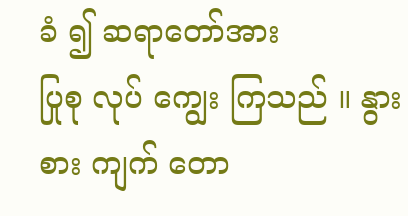ခံ ၍ ဆရာတော်အား
ပြုစု လုပ် ကျွေး ကြသည် ။ နွား စား ကျက် တော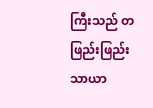ကြီးသည် တဖြည်းဖြည်း သာယာ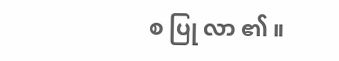စ ပြု လာ ၏ ။